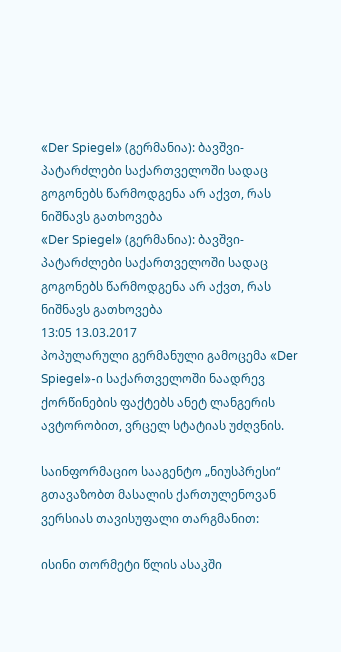«Der Spiegel» (გერმანია): ბავშვი-პატარძლები საქართველოში სადაც გოგონებს წარმოდგენა არ აქვთ, რას ნიშნავს გათხოვება
«Der Spiegel» (გერმანია): ბავშვი-პატარძლები საქართველოში სადაც გოგონებს წარმოდგენა არ აქვთ, რას ნიშნავს გათხოვება
13:05 13.03.2017
პოპულარული გერმანული გამოცემა «Der Spiegel»-ი საქართველოში ნაადრევ ქორწინების ფაქტებს ანეტ ლანგერის ავტორობით, ვრცელ სტატიას უძღვნის.

საინფორმაციო სააგენტო „ნიუსპრესი“ გთავაზობთ მასალის ქართულენოვან ვერსიას თავისუფალი თარგმანით:

ისინი თორმეტი წლის ასაკში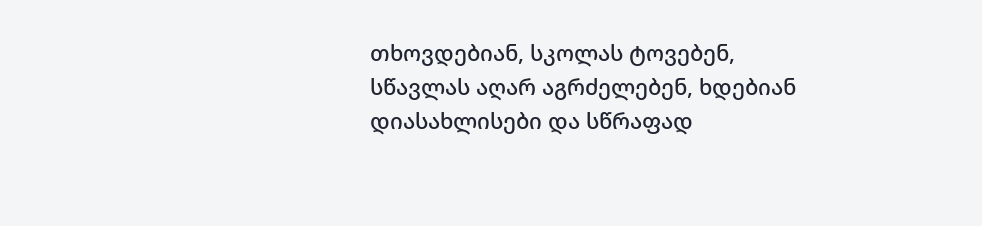თხოვდებიან, სკოლას ტოვებენ, სწავლას აღარ აგრძელებენ, ხდებიან დიასახლისები და სწრაფად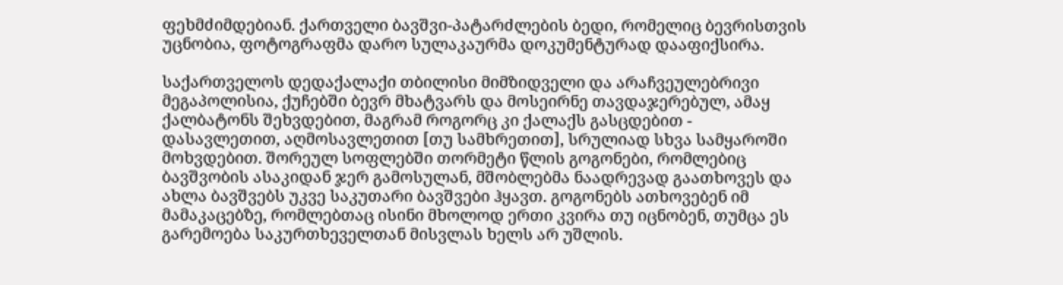ფეხმძიმდებიან. ქართველი ბავშვი-პატარძლების ბედი, რომელიც ბევრისთვის უცნობია, ფოტოგრაფმა დარო სულაკაურმა დოკუმენტურად დააფიქსირა.

საქართველოს დედაქალაქი თბილისი მიმზიდველი და არაჩვეულებრივი მეგაპოლისია, ქუჩებში ბევრ მხატვარს და მოსეირნე თავდაჯერებულ, ამაყ ქალბატონს შეხვდებით, მაგრამ როგორც კი ქალაქს გასცდებით - დასავლეთით, აღმოსავლეთით [თუ სამხრეთით], სრულიად სხვა სამყაროში მოხვდებით. შორეულ სოფლებში თორმეტი წლის გოგონები, რომლებიც ბავშვობის ასაკიდან ჯერ გამოსულან, მშობლებმა ნაადრევად გაათხოვეს და ახლა ბავშვებს უკვე საკუთარი ბავშვები ჰყავთ. გოგონებს ათხოვებენ იმ მამაკაცებზე, რომლებთაც ისინი მხოლოდ ერთი კვირა თუ იცნობენ, თუმცა ეს გარემოება საკურთხეველთან მისვლას ხელს არ უშლის.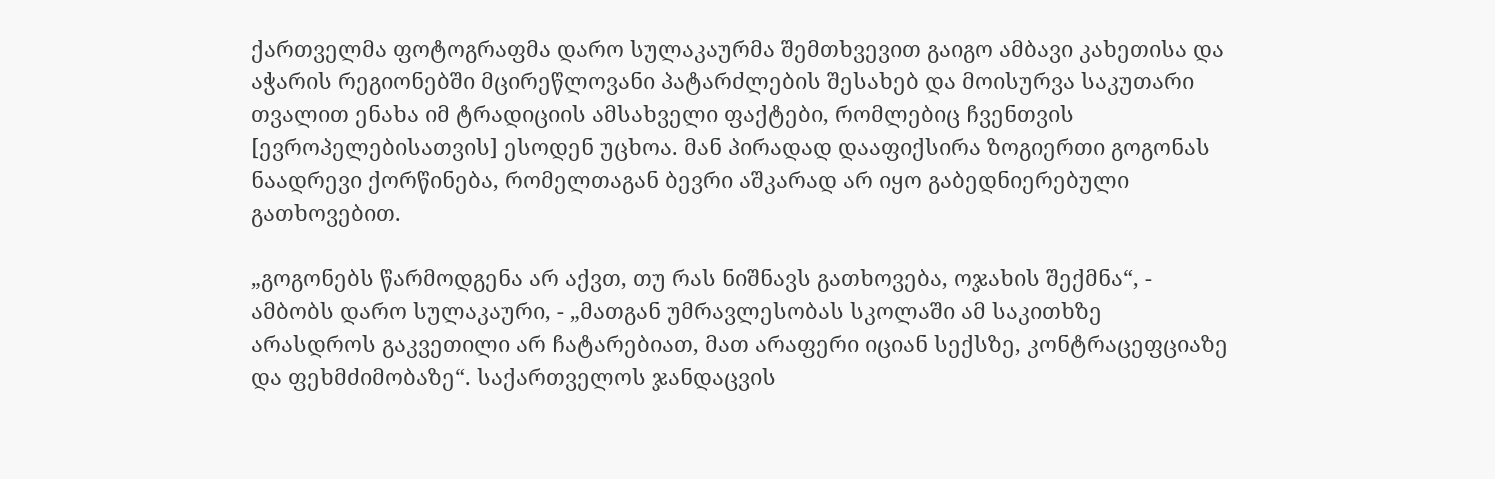ქართველმა ფოტოგრაფმა დარო სულაკაურმა შემთხვევით გაიგო ამბავი კახეთისა და აჭარის რეგიონებში მცირეწლოვანი პატარძლების შესახებ და მოისურვა საკუთარი თვალით ენახა იმ ტრადიციის ამსახველი ფაქტები, რომლებიც ჩვენთვის [ევროპელებისათვის] ესოდენ უცხოა. მან პირადად დააფიქსირა ზოგიერთი გოგონას ნაადრევი ქორწინება, რომელთაგან ბევრი აშკარად არ იყო გაბედნიერებული გათხოვებით.

„გოგონებს წარმოდგენა არ აქვთ, თუ რას ნიშნავს გათხოვება, ოჯახის შექმნა“, - ამბობს დარო სულაკაური, - „მათგან უმრავლესობას სკოლაში ამ საკითხზე არასდროს გაკვეთილი არ ჩატარებიათ, მათ არაფერი იციან სექსზე, კონტრაცეფციაზე და ფეხმძიმობაზე“. საქართველოს ჯანდაცვის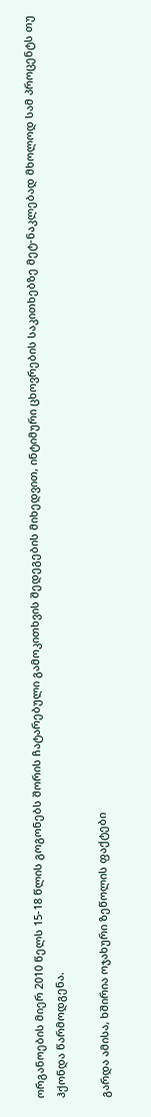ორგანოების მიერ 2010 წელს 15-18 წლის გოგონებს შორის ჩატარებული გამოკითხვის შედეგების მიხედვით, ინტიმური ცხოვრების საკითხებზე მეტ-ნაკლებად მხოლოდ სამ პროცენტს თუ ჰქონდა წარმოდგენა.

გარდა ამისა, ხშირია ოჯახური ზეწოლის ფაქტები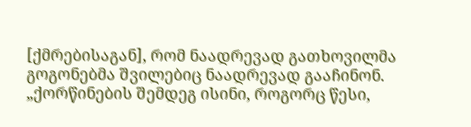[ქმრებისაგან], რომ ნაადრევად გათხოვილმა გოგონებმა შვილებიც ნაადრევად გააჩინონ. „ქორწინების შემდეგ ისინი, როგორც წესი,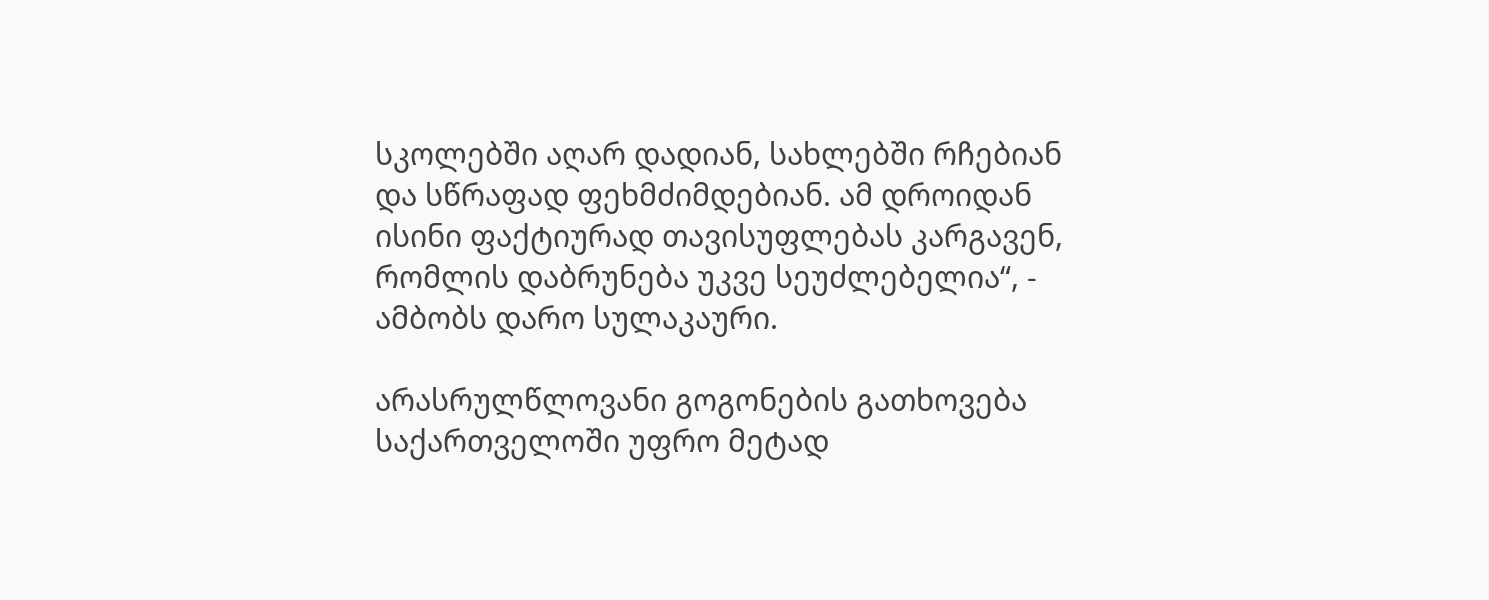სკოლებში აღარ დადიან, სახლებში რჩებიან და სწრაფად ფეხმძიმდებიან. ამ დროიდან ისინი ფაქტიურად თავისუფლებას კარგავენ, რომლის დაბრუნება უკვე სეუძლებელია“, - ამბობს დარო სულაკაური.

არასრულწლოვანი გოგონების გათხოვება საქართველოში უფრო მეტად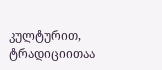კულტურით, ტრადიციითაა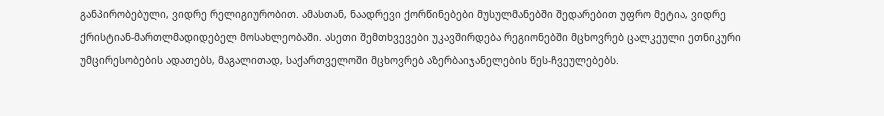განპირობებული, ვიდრე რელიგიურობით. ამასთან, ნაადრევი ქორწინებები მუსულმანებში შედარებით უფრო მეტია, ვიდრე ქრისტიან-მართლმადიდებელ მოსახლეობაში. ასეთი შემთხვევები უკავშირდება რეგიონებში მცხოვრებ ცალკეული ეთნიკური უმცირესობების ადათებს, მაგალითად, საქართველოში მცხოვრებ აზერბაიჯანელების წეს-ჩვეულებებს.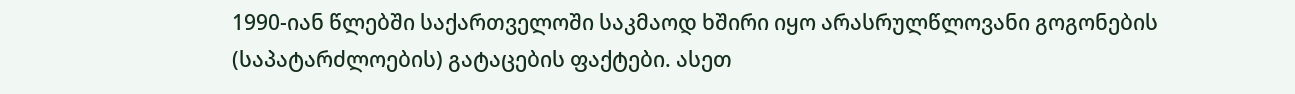1990-იან წლებში საქართველოში საკმაოდ ხშირი იყო არასრულწლოვანი გოგონების (საპატარძლოების) გატაცების ფაქტები. ასეთ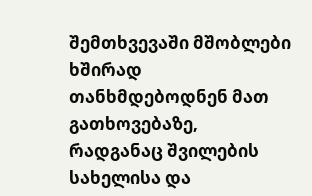შემთხვევაში მშობლები ხშირად თანხმდებოდნენ მათ გათხოვებაზე, რადგანაც შვილების სახელისა და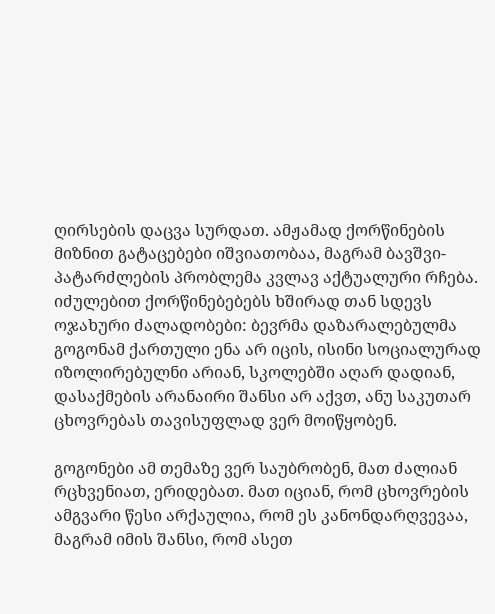ღირსების დაცვა სურდათ. ამჟამად ქორწინების მიზნით გატაცებები იშვიათობაა, მაგრამ ბავშვი-პატარძლების პრობლემა კვლავ აქტუალური რჩება. იძულებით ქორწინებებებს ხშირად თან სდევს ოჯახური ძალადობები: ბევრმა დაზარალებულმა გოგონამ ქართული ენა არ იცის, ისინი სოციალურად იზოლირებულნი არიან, სკოლებში აღარ დადიან, დასაქმების არანაირი შანსი არ აქვთ, ანუ საკუთარ ცხოვრებას თავისუფლად ვერ მოიწყობენ.

გოგონები ამ თემაზე ვერ საუბრობენ, მათ ძალიან რცხვენიათ, ერიდებათ. მათ იციან, რომ ცხოვრების ამგვარი წესი არქაულია, რომ ეს კანონდარღვევაა, მაგრამ იმის შანსი, რომ ასეთ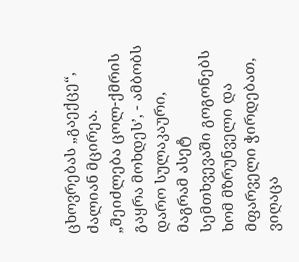ცხოვრებას „გაექცე“, ძალიან მცირეა. „შეიძლება ცოლ-ქმრის გაყრა მოხდეს’, - ამბობს დარო სულაკაური, მაგრამ ასეტ სემთხვევაში გოგონებს ხომ მზრუნველი და მფარველი ჭირდებათ, ვიღაცა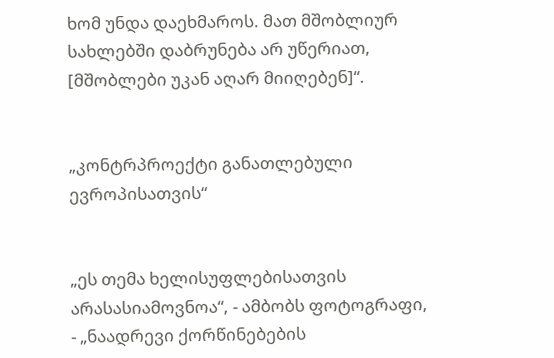ხომ უნდა დაეხმაროს. მათ მშობლიურ სახლებში დაბრუნება არ უწერიათ, [მშობლები უკან აღარ მიიღებენ]“.


„კონტრპროექტი განათლებული ევროპისათვის“


„ეს თემა ხელისუფლებისათვის არასასიამოვნოა“, - ამბობს ფოტოგრაფი, - „ნაადრევი ქორწინებების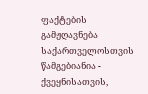ფაქტების გამჟღავნება საქართველოსთვის წამგებიანია - ქვეყნისათვის,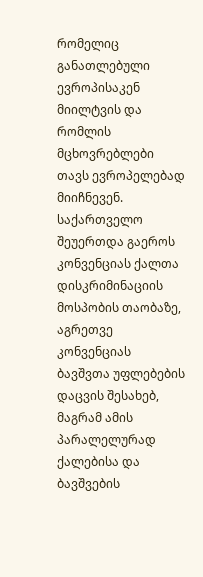რომელიც განათლებული ევროპისაკენ მიილტვის და რომლის მცხოვრებლები თავს ევროპელებად მიიჩნევენ. საქართველო შეუერთდა გაეროს კონვენციას ქალთა დისკრიმინაციის მოსპობის თაობაზე, აგრეთვე კონვენციას ბავშვთა უფლებების დაცვის შესახებ, მაგრამ ამის პარალელურად ქალებისა და ბავშვების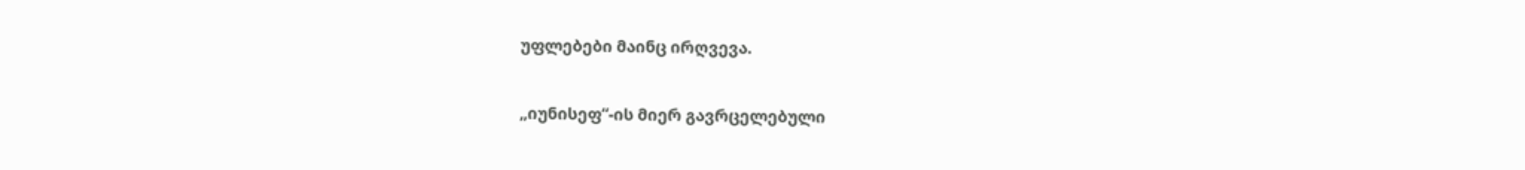უფლებები მაინც ირღვევა.

„იუნისეფ“-ის მიერ გავრცელებული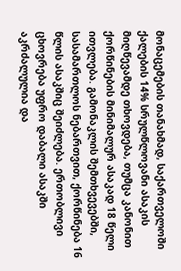მონაცემების თანახმად, საქართველოში ქალების 14% სრულწლოვანი ასაკის მიღწევამდე თხოვდება, თუმცა კანონით ქორწინების მინიმალურ ასაკად 18 წელი ითვლება. გამონაკლის შემთხვევებში, სასამართლოს ნებართვით, ქორწინება 16 წლის ასაკშიც შეიძლება. ერთობლივი ცხოვრება უფრო დაბალი ასაკში აკრძალულია და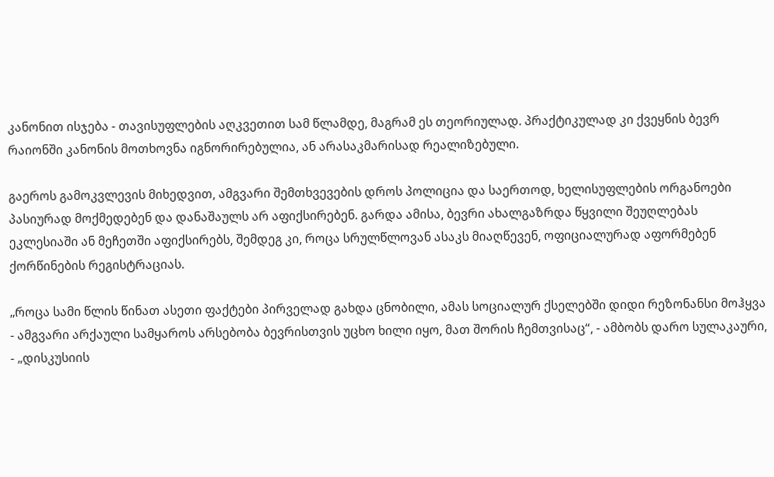კანონით ისჯება - თავისუფლების აღკვეთით სამ წლამდე, მაგრამ ეს თეორიულად. პრაქტიკულად კი ქვეყნის ბევრ რაიონში კანონის მოთხოვნა იგნორირებულია, ან არასაკმარისად რეალიზებული.

გაეროს გამოკვლევის მიხედვით, ამგვარი შემთხვევების დროს პოლიცია და საერთოდ, ხელისუფლების ორგანოები პასიურად მოქმედებენ და დანაშაულს არ აფიქსირებენ. გარდა ამისა, ბევრი ახალგაზრდა წყვილი შეუღლებას ეკლესიაში ან მეჩეთში აფიქსირებს, შემდეგ კი, როცა სრულწლოვან ასაკს მიაღწევენ, ოფიციალურად აფორმებენ ქორწინების რეგისტრაციას.

„როცა სამი წლის წინათ ასეთი ფაქტები პირველად გახდა ცნობილი, ამას სოციალურ ქსელებში დიდი რეზონანსი მოჰყვა - ამგვარი არქაული სამყაროს არსებობა ბევრისთვის უცხო ხილი იყო, მათ შორის ჩემთვისაც“, - ამბობს დარო სულაკაური, - „დისკუსიის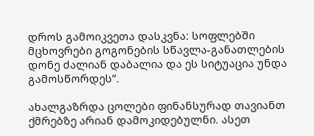დროს გამოიკვეთა დასკვნა: სოფლებში მცხოვრები გოგონების სწავლა-განათლების დონე ძალიან დაბალია და ეს სიტუაცია უნდა გამოსწორდეს“.

ახალგაზრდა ცოლები ფინანსურად თავიანთ ქმრებზე არიან დამოკიდებულნი. ასეთ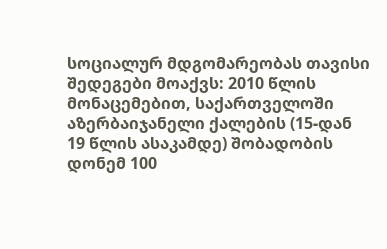სოციალურ მდგომარეობას თავისი შედეგები მოაქვს: 2010 წლის მონაცემებით, საქართველოში აზერბაიჯანელი ქალების (15-დან 19 წლის ასაკამდე) შობადობის დონემ 100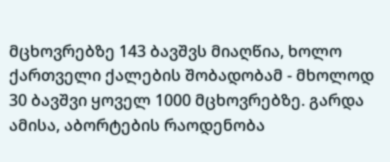მცხოვრებზე 143 ბავშვს მიაღწია, ხოლო ქართველი ქალების შობადობამ - მხოლოდ 30 ბავშვი ყოველ 1000 მცხოვრებზე. გარდა ამისა, აბორტების რაოდენობა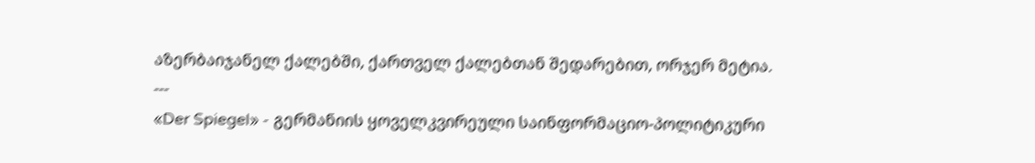აზერბაიჯანელ ქალებში, ქართველ ქალებთან შედარებით, ორჯერ მეტია.
---
«Der Spiegel» - გერმანიის ყოველკვირეული საინფორმაციო-პოლიტიკური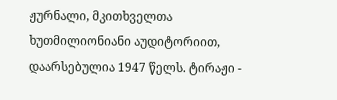ჟურნალი, მკითხველთა ხუთმილიონიანი აუდიტორიით, დაარსებულია 1947 წელს. ტირაჟი -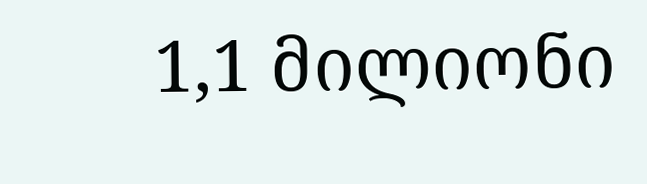1,1 მილიონი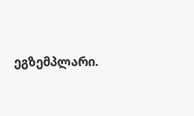ეგზემპლარი.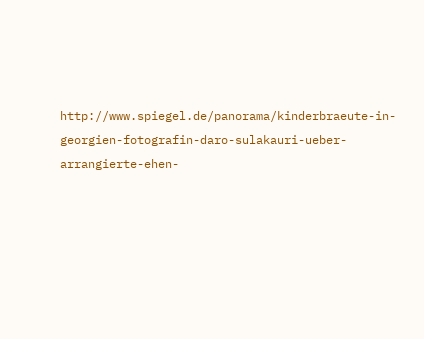http://www.spiegel.de/panorama/kinderbraeute-in-georgien-fotografin-daro-sulakauri-ueber-arrangierte-ehen-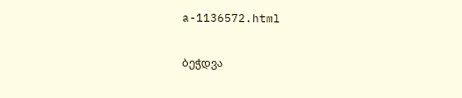a-1136572.html

ბეჭდვა